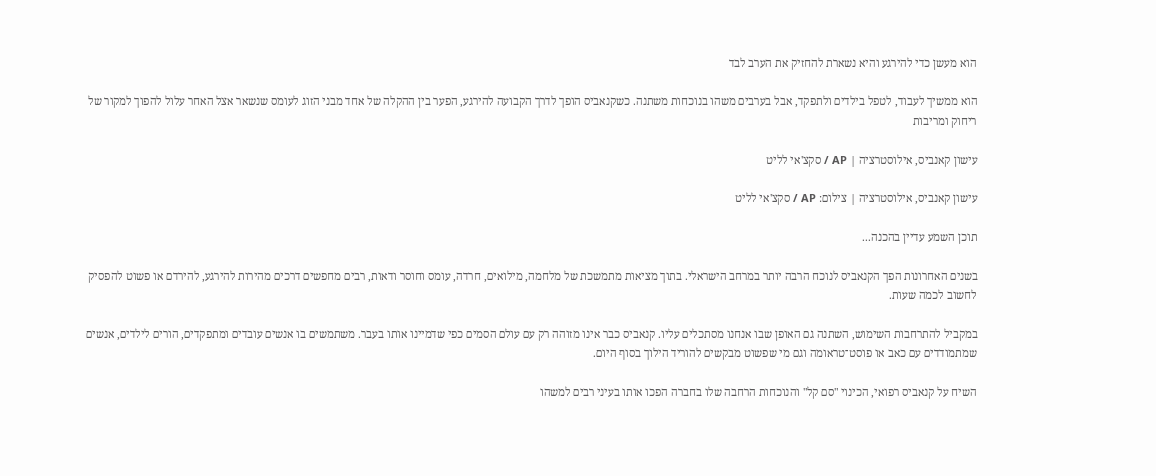הוא מעשן כדי להירגע והיא נשארת להחזיק את הערב לבד

הוא ממשיך לעבוד, לטפל בילדים ולתפקד, אבל בערבים משהו בנוכחות משתנה. כשקנאביס הופך לדרך הקבועה להירגע, הפער בין ההקלה של אחד מבני הזוג לעומס שנשאר אצל האחר עלול להפוך למקור של ריחוק ומריבות

עישון קאנביס, אילוסטרציה | AP / סקצ'אי לליט

עישון קאנביס, אילוסטרציה | צילום: AP / סקצ'אי לליט

תוכן השמע עדיין בהכנה...

בשנים האחרונות הפך הקנאביס לנוכח הרבה יותר במרחב הישראלי. בתוך מציאות מתמשכת של מלחמה, מילואים, חרדה, עומס וחוסר ודאות, רבים מחפשים דרכים מהירות להירגע, להירדם או פשוט להפסיק לחשוב לכמה שעות.

במקביל להתרחבות השימוש, השתנה גם האופן שבו אנחנו מסתכלים עליו. קנאביס כבר אינו מזוהה רק עם עולם הסמים כפי שדמיינו אותו בעבר. משתמשים בו אנשים עובדים ומתפקדים, הורים לילדים, אנשים שמתמודדים עם כאב או פוסט־טראומה וגם מי שפשוט מבקשים להוריד הילוך בסוף היום.

השיח על קנאביס רפואי, הכינוי "סם קל" והנוכחות הרחבה שלו בחברה הפכו אותו בעיני רבים למשהו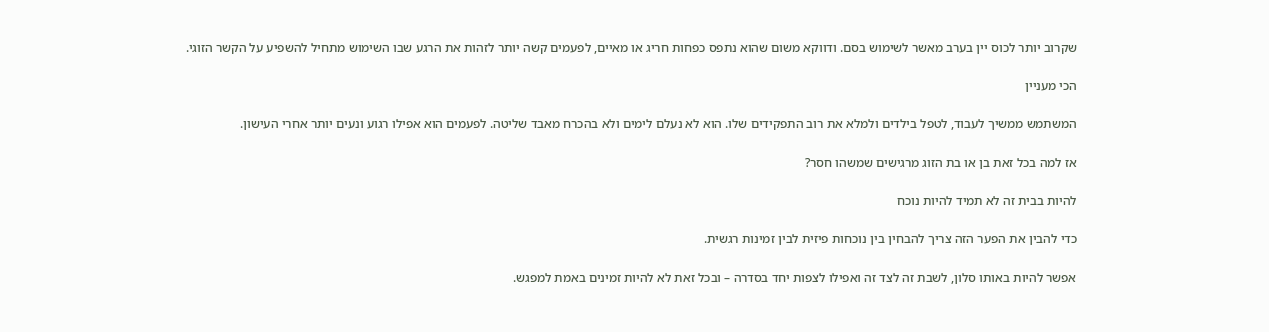שקרוב יותר לכוס יין בערב מאשר לשימוש בסם. ודווקא משום שהוא נתפס כפחות חריג או מאיים, לפעמים קשה יותר לזהות את הרגע שבו השימוש מתחיל להשפיע על הקשר הזוגי.

הכי מעניין

המשתמש ממשיך לעבוד, לטפל בילדים ולמלא את רוב התפקידים שלו. הוא לא נעלם לימים ולא בהכרח מאבד שליטה. לפעמים הוא אפילו רגוע ונעים יותר אחרי העישון.

אז למה בכל זאת בן או בת הזוג מרגישים שמשהו חסר?

להיות בבית זה לא תמיד להיות נוכח

כדי להבין את הפער הזה צריך להבחין בין נוכחות פיזית לבין זמינות רגשית.

אפשר להיות באותו סלון, לשבת זה לצד זה ואפילו לצפות יחד בסדרה – ובכל זאת לא להיות זמינים באמת למפגש.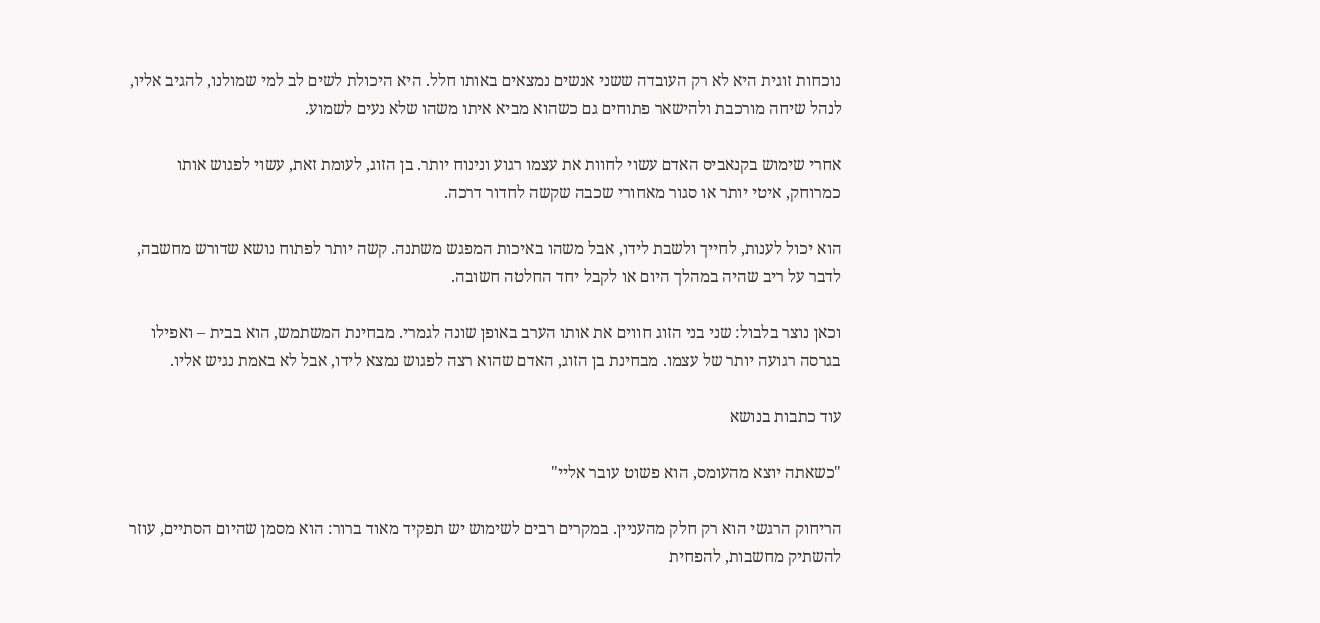נוכחות זוגית היא לא רק העובדה ששני אנשים נמצאים באותו חלל. היא היכולת לשים לב למי שמולנו, להגיב אליו, לנהל שיחה מורכבת ולהישאר פתוחים גם כשהוא מביא איתו משהו שלא נעים לשמוע.

אחרי שימוש בקנאביס האדם עשוי לחוות את עצמו רגוע ונינוח יותר. בן הזוג, לעומת זאת, עשוי לפגוש אותו כמרוחק, איטי יותר או סגור מאחורי שכבה שקשה לחדור דרכה.

הוא יכול לענות, לחייך ולשבת לידו, אבל משהו באיכות המפגש משתנה. קשה יותר לפתוח נושא שדורש מחשבה, לדבר על ריב שהיה במהלך היום או לקבל יחד החלטה חשובה.

וכאן נוצר בלבול: שני בני הזוג חווים את אותו הערב באופן שונה לגמרי. מבחינת המשתמש, הוא בבית – ואפילו בגרסה רגועה יותר של עצמו. מבחינת בן הזוג, האדם שהוא רצה לפגוש נמצא לידו, אבל לא באמת נגיש אליו.

עוד כתבות בנושא

"כשאתה יוצא מהעומס, הוא פשוט עובר אליי"

הריחוק הרגשי הוא רק חלק מהעניין. במקרים רבים לשימוש יש תפקיד מאוד ברור: הוא מסמן שהיום הסתיים, עוזר להשתיק מחשבות, להפחית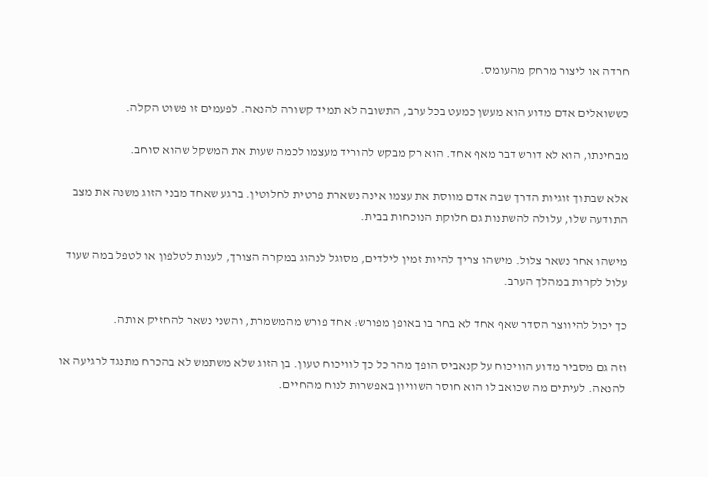חרדה או ליצור מרחק מהעומס.

כששואלים אדם מדוע הוא מעשן כמעט בכל ערב, התשובה לא תמיד קשורה להנאה. לפעמים זו פשוט הקלה.

מבחינתו, הוא לא דורש דבר מאף אחד. הוא רק מבקש להוריד מעצמו לכמה שעות את המשקל שהוא סוחב.

אלא שבתוך זוגיות הדרך שבה אדם מווסת את עצמו אינה נשארת פרטית לחלוטין. ברגע שאחד מבני הזוג משנה את מצב התודעה שלו, עלולה להשתנות גם חלוקת הנוכחות בבית.

מישהו אחר נשאר צלול. מישהו צריך להיות זמין לילדים, מסוגל לנהוג במקרה הצורך, לענות לטלפון או לטפל במה שעוד עלול לקרות במהלך הערב.

כך יכול להיווצר הסדר שאף אחד לא בחר בו באופן מפורש: אחד פורש מהמשמרת, והשני נשאר להחזיק אותה.

וזה גם מסביר מדוע הוויכוח על קנאביס הופך מהר כל כך לוויכוח טעון. בן הזוג שלא משתמש לא בהכרח מתנגד לרגיעה או להנאה. לעיתים מה שכואב לו הוא חוסר השוויון באפשרות לנוח מהחיים.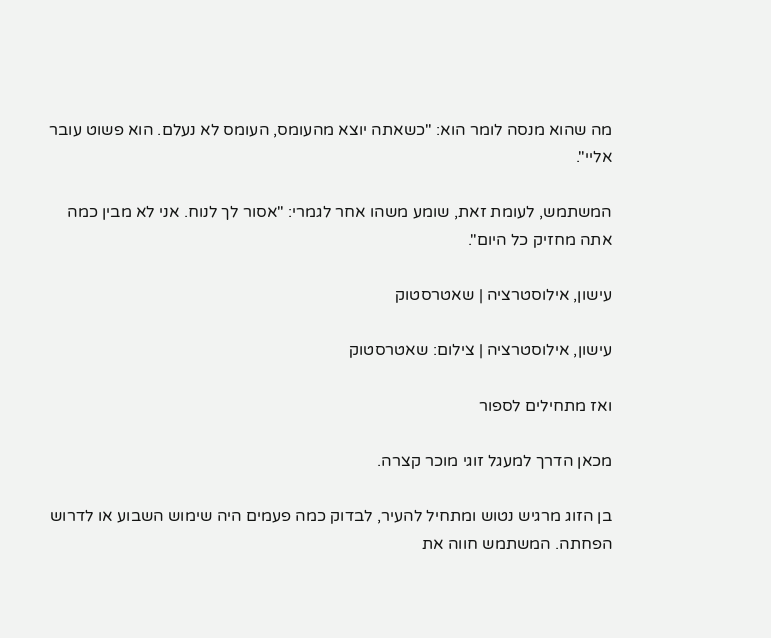מה שהוא מנסה לומר הוא: "כשאתה יוצא מהעומס, העומס לא נעלם. הוא פשוט עובר אליי".

המשתמש, לעומת זאת, שומע משהו אחר לגמרי: "אסור לך לנוח. אני לא מבין כמה אתה מחזיק כל היום".

עישון, אילוסטרציה | שאטרסטוק

עישון, אילוסטרציה | צילום: שאטרסטוק

ואז מתחילים לספור

מכאן הדרך למעגל זוגי מוכר קצרה.

בן הזוג מרגיש נטוש ומתחיל להעיר, לבדוק כמה פעמים היה שימוש השבוע או לדרוש הפחתה. המשתמש חווה את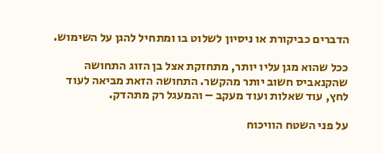הדברים כביקורת או ניסיון לשלוט בו ומתחיל להגן על השימוש.

ככל שהוא מגן עליו יותר, מתחזקת אצל בן הזוג התחושה שהקנאביס חשוב יותר מהקשר. התחושה הזאת מביאה לעוד לחץ, עוד שאלות ועוד מעקב – והמעגל רק מתהדק.

על פני השטח הוויכוח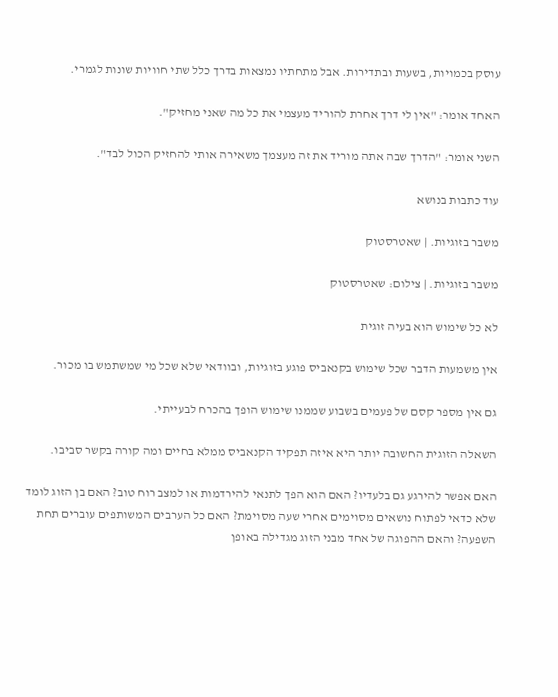עוסק בכמויות, בשעות ובתדירות. אבל מתחתיו נמצאות בדרך כלל שתי חוויות שונות לגמרי.

האחד אומר: "אין לי דרך אחרת להוריד מעצמי את כל מה שאני מחזיק".

השני אומר: "הדרך שבה אתה מוריד את זה מעצמך משאירה אותי להחזיק הכול לבד".

עוד כתבות בנושא

משבר בזוגיות. | שאטרסטוק

משבר בזוגיות. | צילום: שאטרסטוק

לא כל שימוש הוא בעיה זוגית

אין משמעות הדבר שכל שימוש בקנאביס פוגע בזוגיות, ובוודאי שלא שכל מי שמשתמש בו מכור.

גם אין מספר קסם של פעמים בשבוע שממנו שימוש הופך בהכרח לבעייתי.

השאלה הזוגית החשובה יותר היא איזה תפקיד הקנאביס ממלא בחיים ומה קורה בקשר סביבו.

האם אפשר להירגע גם בלעדיו? האם הוא הפך לתנאי להירדמות או למצב רוח טוב? האם בן הזוג לומד שלא כדאי לפתוח נושאים מסוימים אחרי שעה מסוימת? האם כל הערבים המשותפים עוברים תחת השפעה? והאם ההפוגה של אחד מבני הזוג מגדילה באופן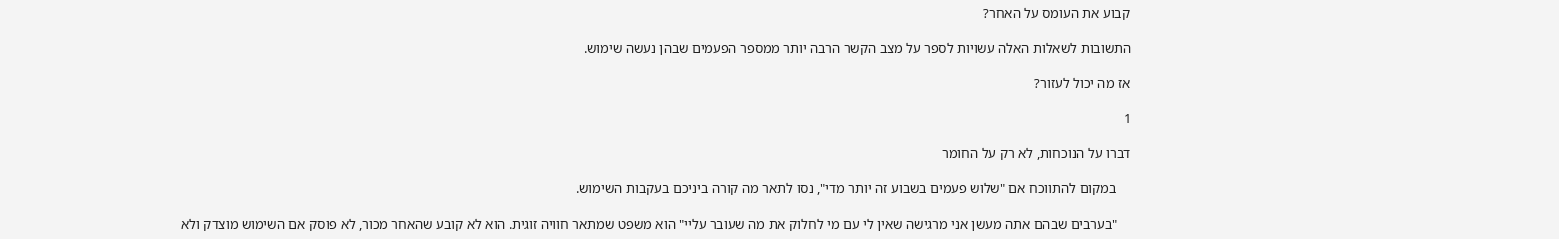קבוע את העומס על האחר?

התשובות לשאלות האלה עשויות לספר על מצב הקשר הרבה יותר ממספר הפעמים שבהן נעשה שימוש.

אז מה יכול לעזור?

1

דברו על הנוכחות, לא רק על החומר

    במקום להתווכח אם "שלוש פעמים בשבוע זה יותר מדי", נסו לתאר מה קורה ביניכם בעקבות השימוש.

    "בערבים שבהם אתה מעשן אני מרגישה שאין לי עם מי לחלוק את מה שעובר עליי" הוא משפט שמתאר חוויה זוגית. הוא לא קובע שהאחר מכור, לא פוסק אם השימוש מוצדק ולא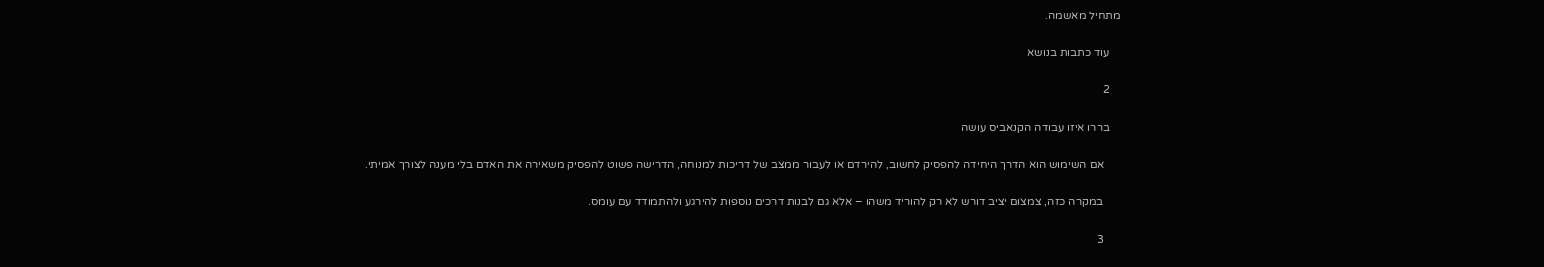מתחיל מאשמה.

    עוד כתבות בנושא

    2

    בררו איזו עבודה הקנאביס עושה

      אם השימוש הוא הדרך היחידה להפסיק לחשוב, להירדם או לעבור ממצב של דריכות למנוחה, הדרישה פשוט להפסיק משאירה את האדם בלי מענה לצורך אמיתי.

      במקרה כזה, צמצום יציב דורש לא רק להוריד משהו – אלא גם לבנות דרכים נוספות להירגע ולהתמודד עם עומס.

      3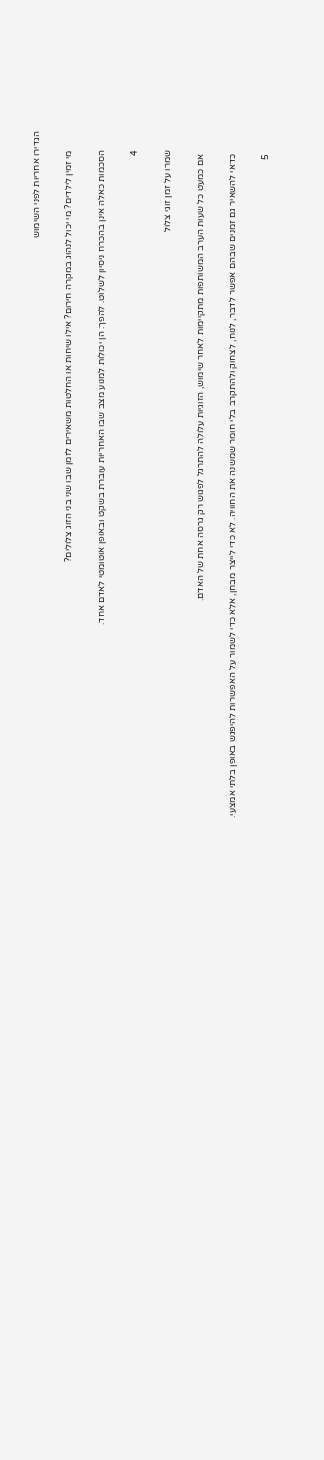הגדירו אחריות לפני השימוש

        מי זמין לילדים? מי יכול לנהוג במקרה חירום? אילו שיחות או החלטות משאירים לזמן שבו שני בני הזוג צלולים?

        הסכמות כאלה אינן בהכרח ניסיון לשלוט. להפך: הן יכולות למנוע מצב שבו האחריות עוברת בשקט ובאופן אוטומטי לאדם אחד.

        4

        שמרו על זמן זוגי צלול

          אם כמעט כל שעות הערב המשותפות מתקיימות לאחר שימוש, הזוגיות עלולה להתרגל לפגוש רק גרסה אחת של האדם.

          כדאי להשאיר גם זמנים שבהם אפשר לדבר, לנוח, לצחוק ולהתקרב בלי חומר שמשנה את החוויה. לא כדי לייצר מבחן, אלא כדי לשמור על האפשרות להיפגש באופן בלתי אמצעי.

          5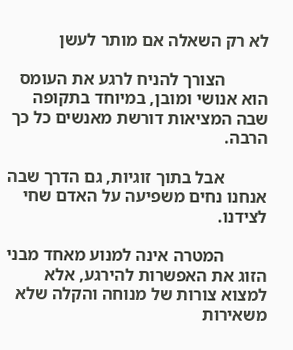לא רק השאלה אם מותר לעשן

          הצורך להניח לרגע את העומס הוא אנושי ומובן, במיוחד בתקופה שבה המציאות דורשת מאנשים כל כך הרבה.

          אבל בתוך זוגיות, גם הדרך שבה אנחנו נחים משפיעה על האדם שחי לצידנו.

          המטרה אינה למנוע מאחד מבני הזוג את האפשרות להירגע, אלא למצוא צורות של מנוחה והקלה שלא משאירות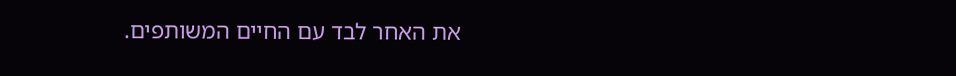את האחר לבד עם החיים המשותפים.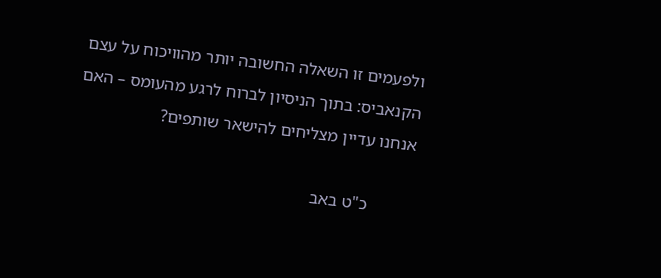ולפעמים זו השאלה החשובה יותר מהוויכוח על עצם הקנאביס: בתוך הניסיון לברוח לרגע מהעומס – האם אנחנו עדיין מצליחים להישאר שותפים?

          כ"ט באב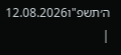ה׳תשפ"ו12.08.2026 |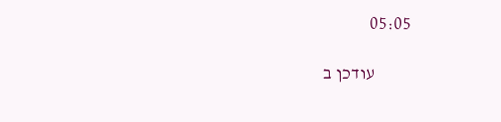05:05

          עודכן ב